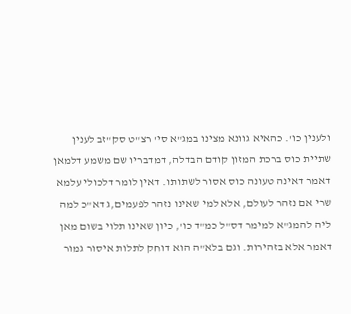ולענין כו'. כהאיא גוונא מצינו במג"א סי' רצ"ט סק"זב לענין שתיית כוס ברכת המזון קודם הבדלה, דמדבריו שם משמע דלמאן דאמר דאינה טעונה כוס אסור לשתותו. דאין לומר דלכולי עלמא שרי אם נזהר לעולם, אלא למי שאינו נזהר לפעמים,ג דא"כ למה ליה להמג"א למימר דס"ל כמ"ד כו', כיון שאינו תלוי בשום מאן דאמר אלא בזהירות. וגם בלא"ה הוא דוחק לתלות איסור גמור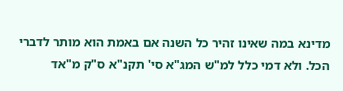מדינא במה שאינו זהיר כל השנה אם באמת הוא מותר לדברי הכל. ולא דמי כלל למ"ש המג"א סי' תקנ"א ס"ק מ"אד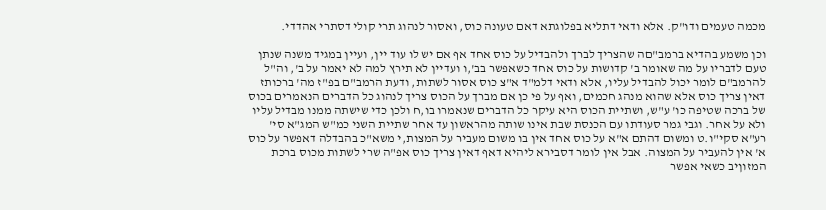מכמה טעמים ודו"ק. אלא ודאי דתליא בפלוגתא דאם טעונה כוס, ואסור לנהוג תרי קולי דסתרי אהדדי.

וכן משמע בהדיא ברמב"םה שהצריך לברך ולהבדיל על כוס אחד אף אם יש לו עוד יין, ועיין במגיד משנה שנתן טעם לדבריו על מה שאומר ב' קדושות על כוס אחד כשאפשר בב',ו ועדיין לא תירץ למה לא יאמר על ב', וה"ל להרמב"ם לומר יכול להבדיל עליו, אלא ודאי דלמ"ד א"צ כוס אסור לשתות, ודעת הרמב"ם בפ"ז מה' ברכותז דאין צריך כוס אלא שהוא מנהג חכמים, ואף על פי כן אם מברך על הכוס צריך לנהוג כל הדברים הנאמרים בכוס של ברכה שטיפה כו' ע"ש, ושתיית הכוס היא עיקר כל הדברים שנאמרו בו,ח ולכן כדי שישתה ממנו מבדיל עליו ולא על אחר. וגבי גמר סעודתו עם הכנסת שבת אינו שותה מהראשון עד אחר שתיית השני כמ"ש המג"א סי' רע"א סקי"ו.ט ומשום דהתם א"א על כוס אחד אין בו משום מעביר על המצות,י משא"כ בהבדלה דאפשר על כוס א' אין להעביר על המצוה. אבל אין לומר דסבירא ליהיא דאף דאין צריך כוס אפ"ה שרי לשתות מכוס ברכת המזוןיב כשאי אפשר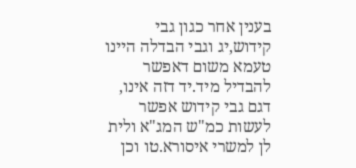בענין אחר כגון גבי קידוש,יג וגבי הבדלה היינו טעמא משום דאפשר להבדיל מיד.יד דזה אינו, דגם גבי קידוש אפשר לעשות כמ"ש המג"א ולית לן למשרי איסורא.טו וכן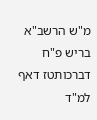מ"ש הרשב"א בריש פ"ח דברכותטז דאף למ"ד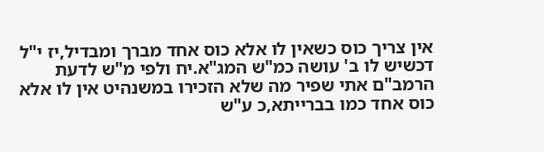אין צריך כוס כשאין לו אלא כוס אחד מברך ומבדיל,יז י"ל דכשיש לו ב' עושה כמ"ש המג"א.יח ולפי מ"ש לדעת הרמב"ם אתי שפיר מה שלא הזכירו במשנהיט אין לו אלא כוס אחד כמו בברייתא,כ ע"ש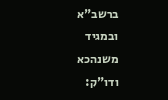ברשב"א ובמגיד משנהכא ודו"ק: